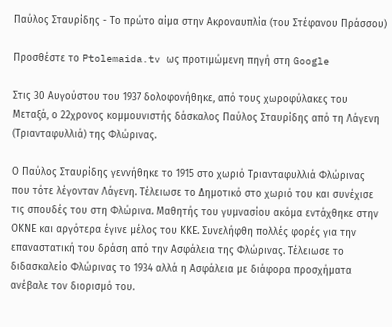Παύλος Σταυρίδης - Το πρώτο αίμα στην Ακροναυπλία (του Στέφανου Πράσσου)

Προσθέστε το Ptolemaida.tv ως προτιμώμενη πηγή στη Google

Στις 30 Αυγούστου του 1937 δολοφονήθηκε, από τους χωροφύλακες του Μεταξά, ο 22χρονος κομμουνιστής δάσκαλος Παύλος Σταυρίδης από τη Λάγενη (Τριανταφυλλιά) της Φλώρινας.

Ο Παύλος Σταυρίδης γεννήθηκε το 1915 στο χωριό Τριανταφυλλιά Φλώρινας που τότε λέγονταν Λάγενη. Τέλειωσε το Δημοτικό στο χωριό του και συνέχισε τις σπουδές του στη Φλώρινα. Μαθητής του γυμνασίου ακόμα εντάχθηκε στην ΟΚΝΕ και αργότερα έγινε μέλος του ΚΚΕ. Συνελήφθη πολλές φορές για την επαναστατική του δράση από την Ασφάλεια της Φλώρινας. Τέλειωσε το διδασκαλείο Φλώρινας το 1934 αλλά η Ασφάλεια με διάφορα προσχήματα ανέβαλε τον διορισμό του.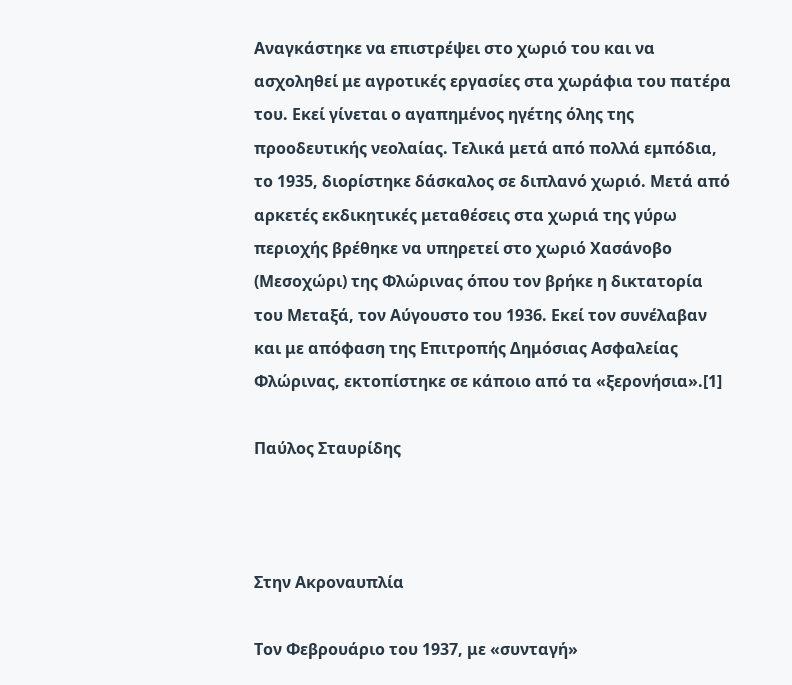Αναγκάστηκε να επιστρέψει στο χωριό του και να ασχοληθεί με αγροτικές εργασίες στα χωράφια του πατέρα του. Εκεί γίνεται ο αγαπημένος ηγέτης όλης της προοδευτικής νεολαίας. Τελικά μετά από πολλά εμπόδια, το 1935, διορίστηκε δάσκαλος σε διπλανό χωριό. Μετά από αρκετές εκδικητικές μεταθέσεις στα χωριά της γύρω περιοχής βρέθηκε να υπηρετεί στο χωριό Χασάνοβο (Μεσοχώρι) της Φλώρινας όπου τον βρήκε η δικτατορία του Μεταξά, τον Αύγουστο του 1936. Εκεί τον συνέλαβαν και με απόφαση της Επιτροπής Δημόσιας Ασφαλείας Φλώρινας, εκτοπίστηκε σε κάποιο από τα «ξερονήσια».[1]

Παύλος Σταυρίδης



Στην Ακροναυπλία

Τον Φεβρουάριο του 1937, με «συνταγή»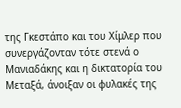της Γκεστάπο και του Χίμλερ που συνεργάζονταν τότε στενά ο Μανιαδάκης και η δικτατορία του Μεταξά, άνοιξαν οι φυλακές της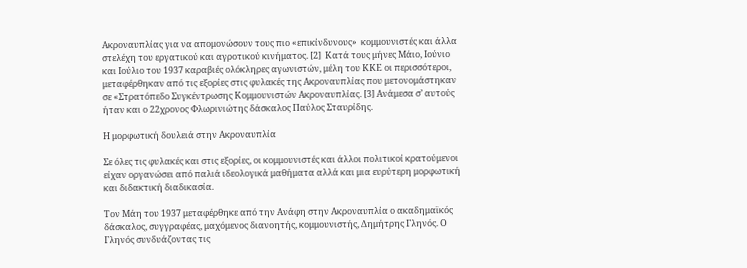Ακροναυπλίας για να απομονώσουν τους πιο «επικίνδυνους»  κομμουνιστές και άλλα στελέχη του εργατικού και αγροτικού κινήματος. [2]  Κατά τους μήνες Μάιο, Ιούνιο και Ιούλιο του 1937 καραβιές ολόκληρες αγωνιστών, μέλη του ΚΚΕ οι περισσότεροι, μεταφέρθηκαν από τις εξορίες στις φυλακές της Ακροναυπλίας που μετονομάστηκαν σε «Στρατόπεδο Συγκέντρωσης Κομμουνιστών Ακροναυπλίας. [3] Ανάμεσα σ’ αυτούς ήταν και ο 22χρονος Φλωρινιώτης δάσκαλος Παύλος Σταυρίδης.

Η μορφωτική δουλειά στην Ακροναυπλία

Σε όλες τις φυλακές και στις εξορίες, οι κομμουνιστές και άλλοι πολιτικοί κρατούμενοι είχαν οργανώσει από παλιά ιδεολογικά μαθήματα αλλά και μια ευρύτερη μορφωτική και διδακτική διαδικασία.

Τον Μάη του 1937 μεταφέρθηκε από την Ανάφη στην Ακροναυπλία ο ακαδημαϊκός δάσκαλος, συγγραφέας, μαχόμενος διανοητής, κομμουνιστής, Δημήτρης Γληνός. Ο Γληνός συνδυάζοντας τις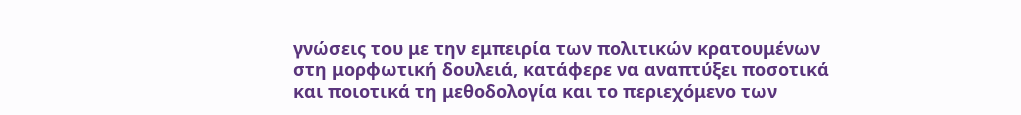γνώσεις του με την εμπειρία των πολιτικών κρατουμένων στη μορφωτική δουλειά, κατάφερε να αναπτύξει ποσοτικά και ποιοτικά τη μεθοδολογία και το περιεχόμενο των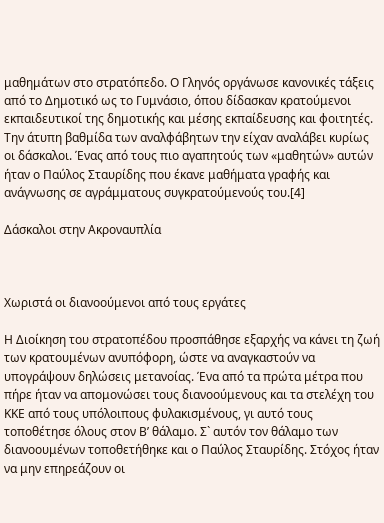μαθημάτων στο στρατόπεδο. Ο Γληνός οργάνωσε κανονικές τάξεις από το Δημοτικό ως το Γυμνάσιο, όπου δίδασκαν κρατούμενοι εκπαιδευτικοί της δημοτικής και μέσης εκπαίδευσης και φοιτητές. Την άτυπη βαθμίδα των αναλφάβητων την είχαν αναλάβει κυρίως οι δάσκαλοι. Ένας από τους πιο αγαπητούς των «μαθητών» αυτών ήταν ο Παύλος Σταυρίδης που έκανε μαθήματα γραφής και ανάγνωσης σε αγράμματους συγκρατούμενούς του.[4]

Δάσκαλοι στην Ακροναυπλία



Χωριστά οι διανοούμενοι από τους εργάτες

Η Διοίκηση του στρατοπέδου προσπάθησε εξαρχής να κάνει τη ζωή των κρατουμένων ανυπόφορη, ώστε να αναγκαστούν να υπογράψουν δηλώσεις μετανοίας. Ένα από τα πρώτα μέτρα που πήρε ήταν να απομονώσει τους διανοούμενους και τα στελέχη του ΚΚΕ από τους υπόλοιπους φυλακισμένους, γι αυτό τους τοποθέτησε όλους στον Β’ θάλαμο. Σ` αυτόν τον θάλαμο των διανοουμένων τοποθετήθηκε και ο Παύλος Σταυρίδης. Στόχος ήταν να μην επηρεάζουν οι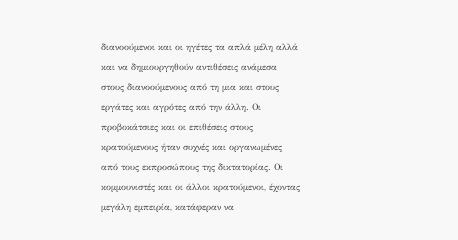διανοούμενοι και οι ηγέτες τα απλά μέλη αλλά και να δημιουργηθούν αντιθέσεις ανάμεσα στους διανοούμενους από τη μια και στους εργάτες και αγρότες από την άλλη. Οι προβοκάτσιες και οι επιθέσεις στους κρατούμενους ήταν συχνές και οργανωμένες από τους εκπροσώπους της δικτατορίας. Οι κομμουνιστές και οι άλλοι κρατούμενοι, έχοντας μεγάλη εμπειρία, κατάφεραν να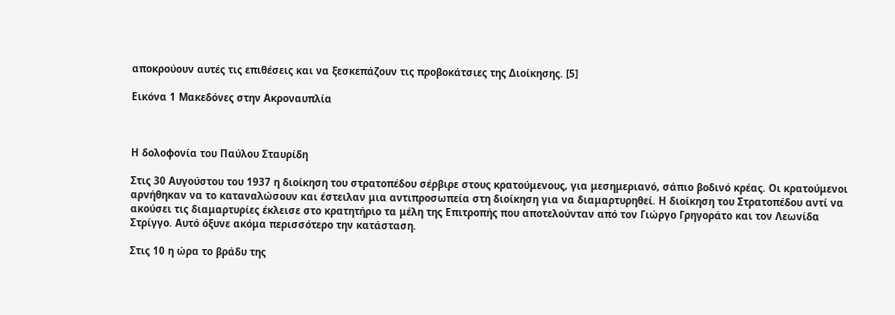αποκρούουν αυτές τις επιθέσεις και να ξεσκεπάζουν τις προβοκάτσιες της Διοίκησης. [5]

Εικόνα 1 Μακεδόνες στην Ακροναυπλία



Η δολοφονία του Παύλου Σταυρίδη

Στις 30 Αυγούστου του 1937 η διοίκηση του στρατοπέδου σέρβιρε στους κρατούμενους, για μεσημεριανό, σάπιο βοδινό κρέας. Οι κρατούμενοι αρνήθηκαν να το καταναλώσουν και έστειλαν μια αντιπροσωπεία στη διοίκηση για να διαμαρτυρηθεί. Η διοίκηση του Στρατοπέδου αντί να ακούσει τις διαμαρτυρίες έκλεισε στο κρατητήριο τα μέλη της Επιτροπής που αποτελούνταν από τον Γιώργο Γρηγοράτο και τον Λεωνίδα Στρίγγο. Αυτό όξυνε ακόμα περισσότερο την κατάσταση.

Στις 10 η ώρα το βράδυ της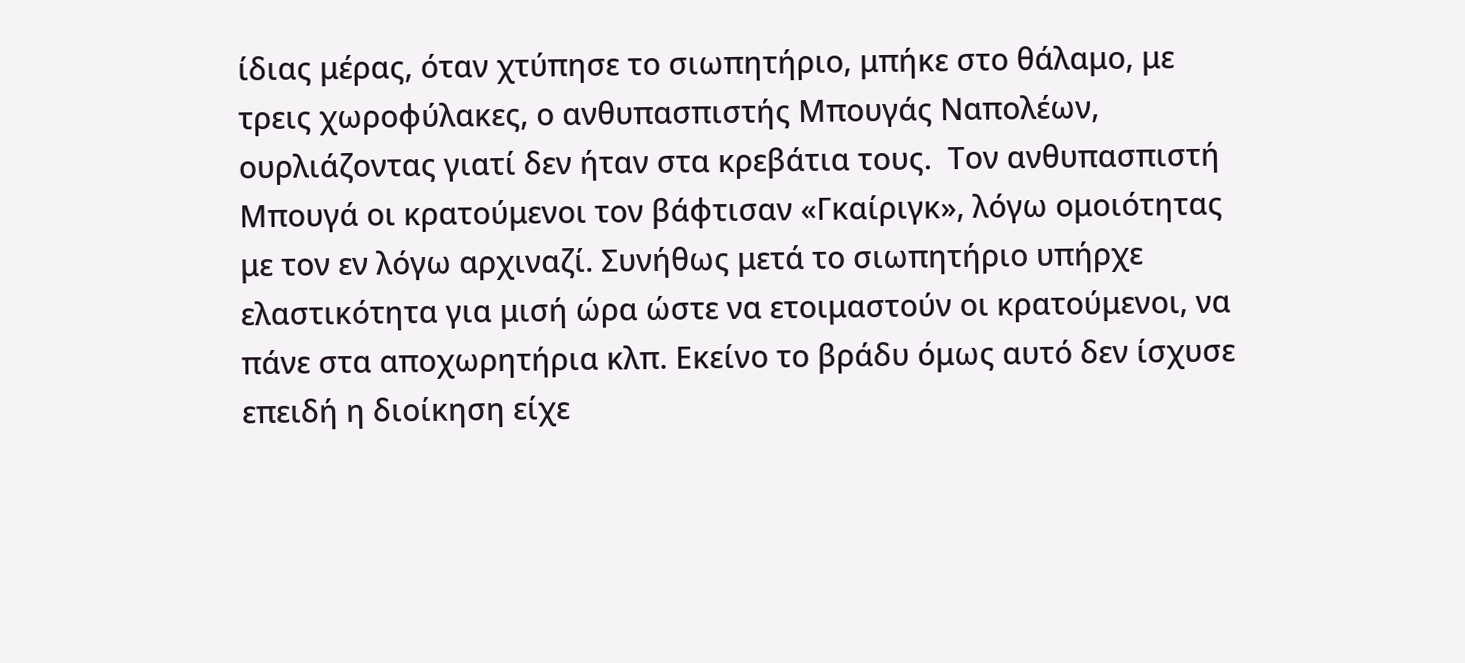ίδιας μέρας, όταν χτύπησε το σιωπητήριο, μπήκε στο θάλαμο, με τρεις χωροφύλακες, ο ανθυπασπιστής Μπουγάς Ναπολέων, ουρλιάζοντας γιατί δεν ήταν στα κρεβάτια τους.  Τον ανθυπασπιστή Μπουγά οι κρατούμενοι τον βάφτισαν «Γκαίριγκ», λόγω ομοιότητας με τον εν λόγω αρχιναζί. Συνήθως μετά το σιωπητήριο υπήρχε ελαστικότητα για μισή ώρα ώστε να ετοιμαστούν οι κρατούμενοι, να πάνε στα αποχωρητήρια κλπ. Εκείνο το βράδυ όμως αυτό δεν ίσχυσε επειδή η διοίκηση είχε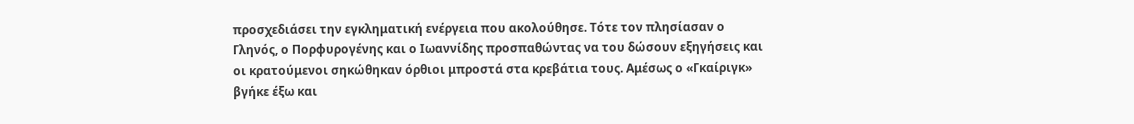προσχεδιάσει την εγκληματική ενέργεια που ακολούθησε. Τότε τον πλησίασαν ο Γληνός, ο Πορφυρογένης και ο Ιωαννίδης προσπαθώντας να του δώσουν εξηγήσεις και οι κρατούμενοι σηκώθηκαν όρθιοι μπροστά στα κρεβάτια τους. Αμέσως ο «Γκαίριγκ» βγήκε έξω και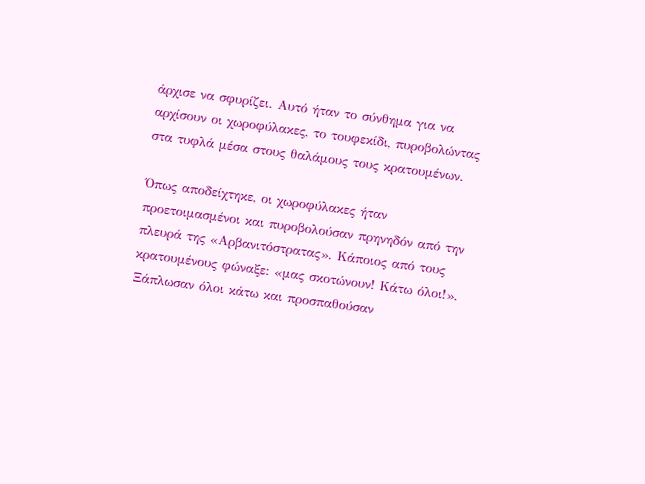άρχισε να σφυρίζει. Αυτό ήταν το σύνθημα για να αρχίσουν οι χωροφύλακες, το τουφεκίδι, πυροβολώντας στα τυφλά μέσα στους θαλάμους τους κρατουμένων.

Όπως αποδείχτηκε, οι χωροφύλακες ήταν προετοιμασμένοι και πυροβολούσαν πρηνηδόν από την πλευρά της «Αρβανιτόστρατας». Κάποιος από τους κρατουμένους φώναξε: «μας σκοτώνουν! Κάτω όλοι!». Ξάπλωσαν όλοι κάτω και προσπαθούσαν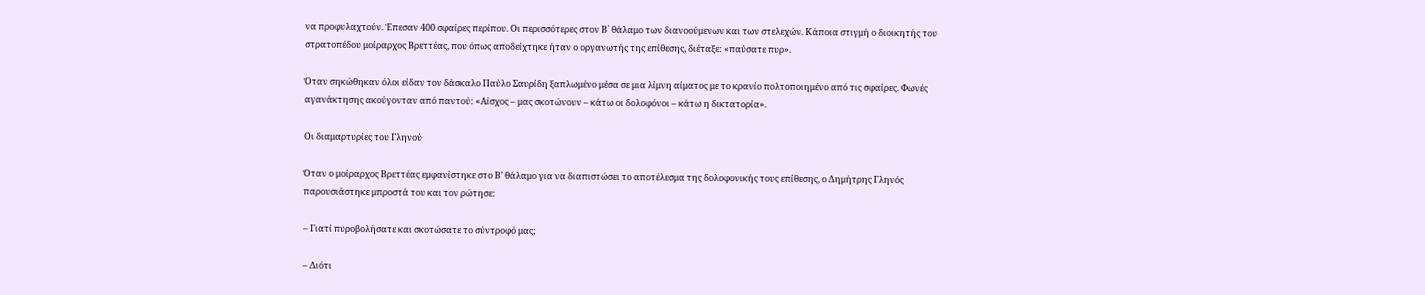να προφυλαχτούν. Έπεσαν 400 σφαίρες περίπου. Οι περισσότερες στον Β` θάλαμο των διανοούμενων και των στελεχών. Κάποια στιγμή ο διοικητής του στρατοπέδου μοίραρχος Βρεττέας, που όπως αποδείχτηκε ήταν ο οργανωτής της επίθεσης, διέταξε: «παύσατε πυρ».

Όταν σηκώθηκαν όλοι είδαν τον δάσκαλο Παύλο Σαυρίδη ξαπλωμένο μέσα σε μια λίμνη αίματος με το κρανίο πολτοποιημένο από τις σφαίρες. Φωνές αγανάκτησης ακούγονταν από παντού: «Αίσχος – μας σκοτώνουν – κάτω οι δολοφόνοι – κάτω η δικτατορία».

Οι διαμαρτυρίες του Γληνού

Όταν ο μοίραρχος Βρεττέας εμφανίστηκε στο Β’ θάλαμο για να διαπιστώσει το αποτέλεσμα της δολοφονικής τους επίθεσης, ο Δημήτρης Γληνός παρουσιάστηκε μπροστά του και τον ρώτησε:

– Γιατί πυροβολήσατε και σκοτώσατε το σύντροφό μας;

– Διότι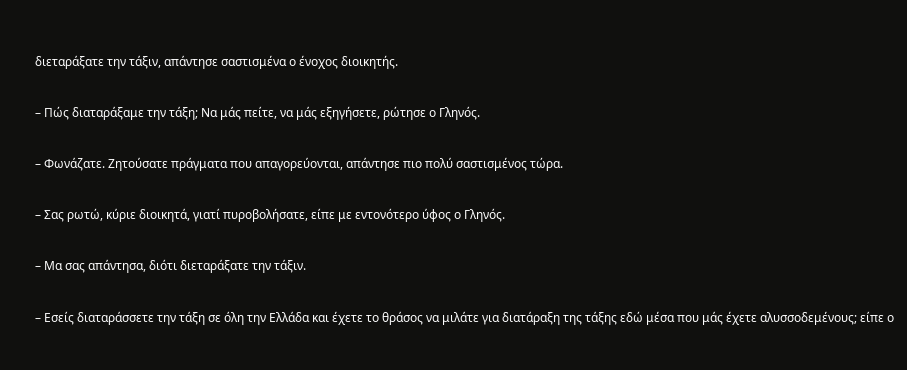διεταράξατε την τάξιν, απάντησε σαστισμένα ο ένοχος διοικητής.

– Πώς διαταράξαμε την τάξη; Να μάς πείτε, να μάς εξηγήσετε, ρώτησε ο Γληνός.

– Φωνάζατε. Ζητούσατε πράγματα που απαγορεύονται, απάντησε πιο πολύ σαστισμένος τώρα.

– Σας ρωτώ, κύριε διοικητά, γιατί πυροβολήσατε, είπε με εντονότερο ύφος ο Γληνός.

– Μα σας απάντησα, διότι διεταράξατε την τάξιν.

– Εσείς διαταράσσετε την τάξη σε όλη την Ελλάδα και έχετε το θράσος να μιλάτε για διατάραξη της τάξης εδώ μέσα που μάς έχετε αλυσσοδεμένους; είπε ο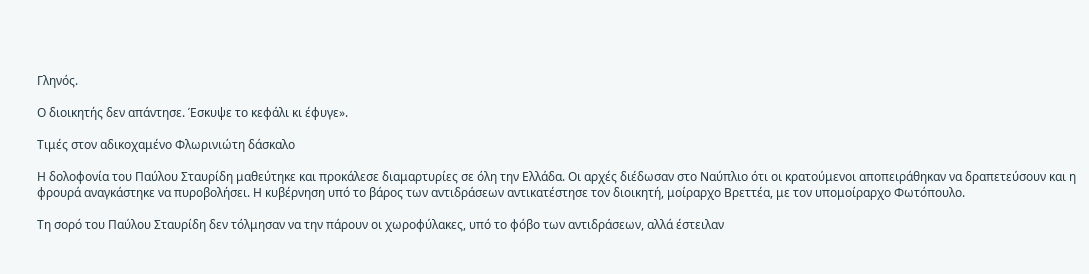Γληνός.

Ο διοικητής δεν απάντησε. Έσκυψε το κεφάλι κι έφυγε».

Τιμές στον αδικοχαμένο Φλωρινιώτη δάσκαλο

Η δολοφονία του Παύλου Σταυρίδη μαθεύτηκε και προκάλεσε διαμαρτυρίες σε όλη την Ελλάδα. Οι αρχές διέδωσαν στο Ναύπλιο ότι οι κρατούμενοι αποπειράθηκαν να δραπετεύσουν και η φρουρά αναγκάστηκε να πυροβολήσει. Η κυβέρνηση υπό το βάρος των αντιδράσεων αντικατέστησε τον διοικητή, μοίραρχο Βρεττέα, με τον υπομοίραρχο Φωτόπουλο.

Τη σορό του Παύλου Σταυρίδη δεν τόλμησαν να την πάρουν οι χωροφύλακες, υπό το φόβο των αντιδράσεων, αλλά έστειλαν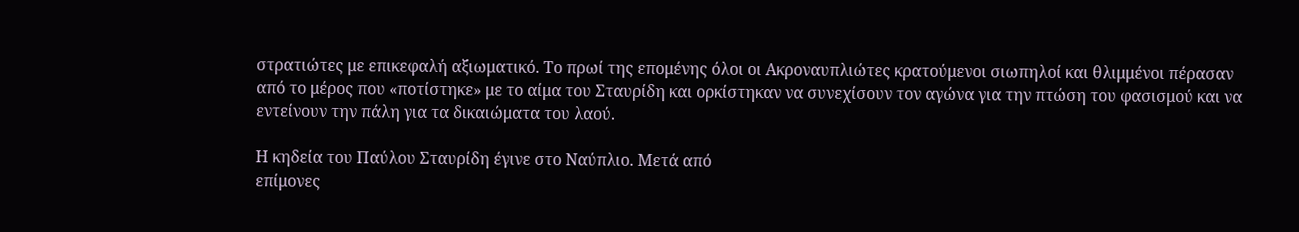στρατιώτες με επικεφαλή αξιωματικό. Το πρωί της επομένης όλοι οι Ακροναυπλιώτες κρατούμενοι σιωπηλοί και θλιμμένοι πέρασαν από το μέρος που «ποτίστηκε» με το αίμα του Σταυρίδη και ορκίστηκαν να συνεχίσουν τον αγώνα για την πτώση του φασισμού και να εντείνουν την πάλη για τα δικαιώματα του λαού.

Η κηδεία του Παύλου Σταυρίδη έγινε στο Ναύπλιο. Μετά από
επίμονες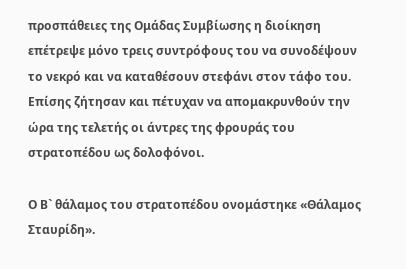προσπάθειες της Ομάδας Συμβίωσης η διοίκηση επέτρεψε μόνο τρεις συντρόφους του να συνοδέψουν το νεκρό και να καταθέσουν στεφάνι στον τάφο του. Επίσης ζήτησαν και πέτυχαν να απομακρυνθούν την ώρα της τελετής οι άντρες της φρουράς του στρατοπέδου ως δολοφόνοι.

Ο Β` θάλαμος του στρατοπέδου ονομάστηκε «Θάλαμος Σταυρίδη».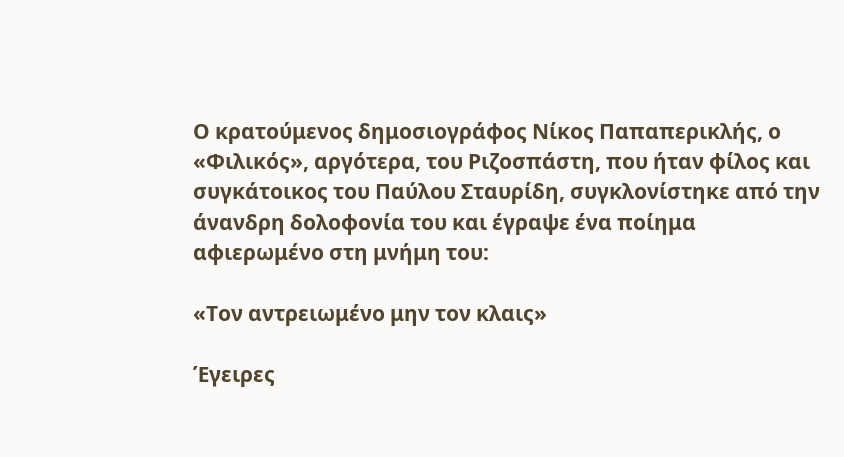Ο κρατούμενος δημοσιογράφος Νίκος Παπαπερικλής, ο «Φιλικός», αργότερα, του Ριζοσπάστη, που ήταν φίλος και συγκάτοικος του Παύλου Σταυρίδη, συγκλονίστηκε από την άνανδρη δολοφονία του και έγραψε ένα ποίημα αφιερωμένο στη μνήμη του:

«Τον αντρειωμένο μην τον κλαις»

Έγειρες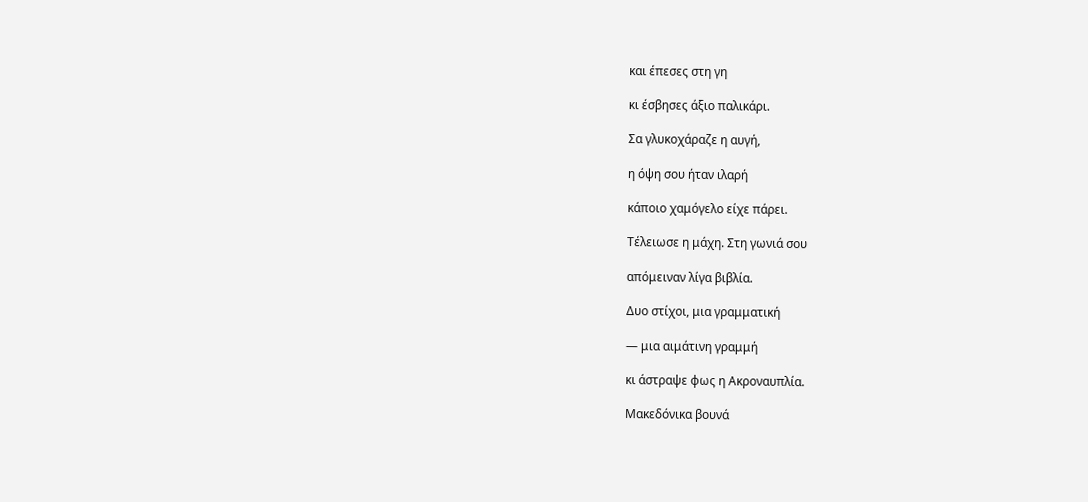και έπεσες στη γη

κι έσβησες άξιο παλικάρι.

Σα γλυκοχάραζε η αυγή,

η όψη σου ήταν ιλαρή

κάποιο χαμόγελο είχε πάρει.

Τέλειωσε η μάχη. Στη γωνιά σου

απόμειναν λίγα βιβλία.

Δυο στίχοι, μια γραμματική

― μια αιμάτινη γραμμή

κι άστραψε φως η Ακροναυπλία.

Μακεδόνικα βουνά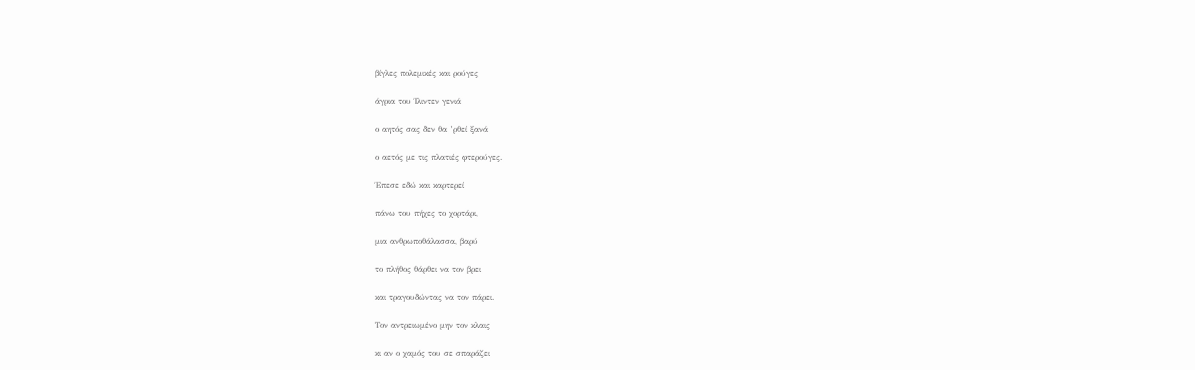βίγλες πολεμικές και ρούγες

άγρια του Ίλιντεν γενιά

ο αητός σας δεν θα ’ρθεί ξανά

ο αετός με τις πλατιές φτερούγες.

Έπεσε εδώ και καρτερεί

πάνω του πήχες το χορτάρι,

μια ανθρωποθάλασσα, βαρύ

το πλήθος θάρθει να τον βρει

και τραγουδώντας να τον πάρει.

Τον αντρειωμένο μην τον κλαις

κι αν ο χαμός του σε σπαράζει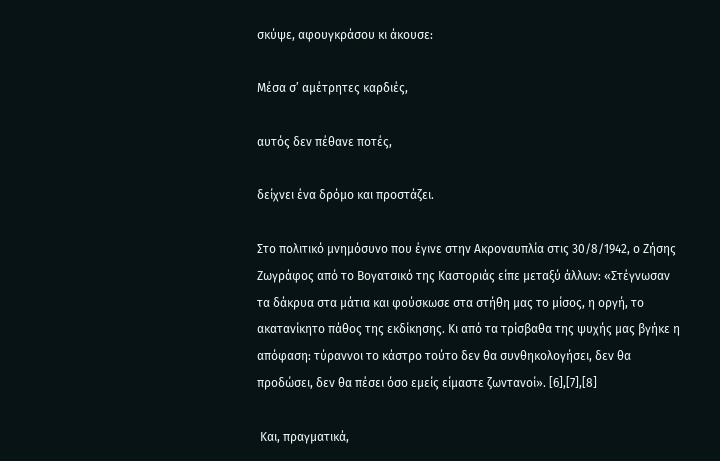σκύψε, αφουγκράσου κι άκουσε:

Μέσα σ’ αμέτρητες καρδιές,

αυτός δεν πέθανε ποτές,

δείχνει ένα δρόμο και προστάζει.

Στο πολιτικό μνημόσυνο που έγινε στην Ακροναυπλία στις 30/8/1942, ο Ζήσης Ζωγράφος από το Βογατσικό της Καστοριάς είπε μεταξύ άλλων: «Στέγνωσαν τα δάκρυα στα μάτια και φούσκωσε στα στήθη μας το μίσος, η οργή, το ακατανίκητο πάθος της εκδίκησης. Κι από τα τρίσβαθα της ψυχής μας βγήκε η απόφαση: τύραννοι το κάστρο τούτο δεν θα συνθηκολογήσει, δεν θα προδώσει, δεν θα πέσει όσο εμείς είμαστε ζωντανοί». [6],[7],[8]

 Και, πραγματικά,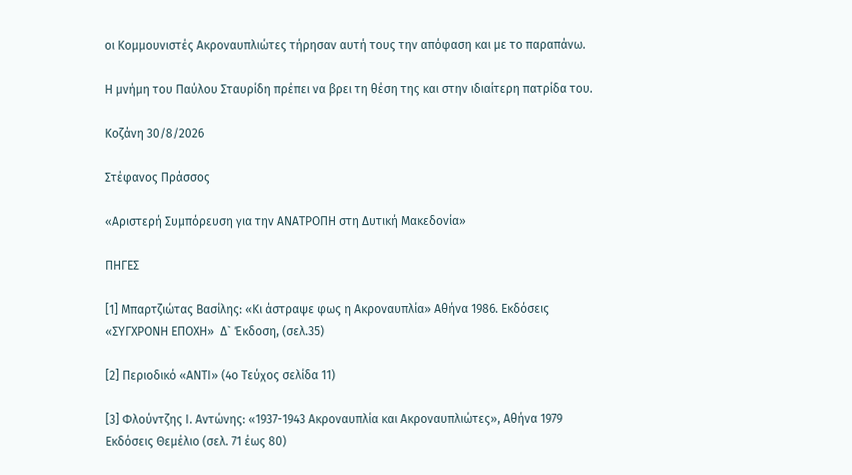οι Κομμουνιστές Ακροναυπλιώτες τήρησαν αυτή τους την απόφαση και με το παραπάνω.

Η μνήμη του Παύλου Σταυρίδη πρέπει να βρει τη θέση της και στην ιδιαίτερη πατρίδα του.

Κοζάνη 30/8/2026

Στέφανος Πράσσος

«Αριστερή Συμπόρευση για την ΑΝΑΤΡΟΠΗ στη Δυτική Μακεδονία»

ΠΗΓΕΣ

[1] Μπαρτζιώτας Βασίλης: «Κι άστραψε φως η Ακροναυπλία» Αθήνα 1986. Εκδόσεις «ΣΥΓΧΡΟΝΗ ΕΠΟΧΗ»  Δ` Έκδοση, (σελ.35)

[2] Περιοδικό «ΑΝΤΙ» (4ο Τεύχος σελίδα 11)

[3] Φλούντζης Ι. Αντώνης: «1937-1943 Ακροναυπλία και Ακροναυπλιώτες», Αθήνα 1979 Εκδόσεις Θεμέλιο (σελ. 71 έως 80)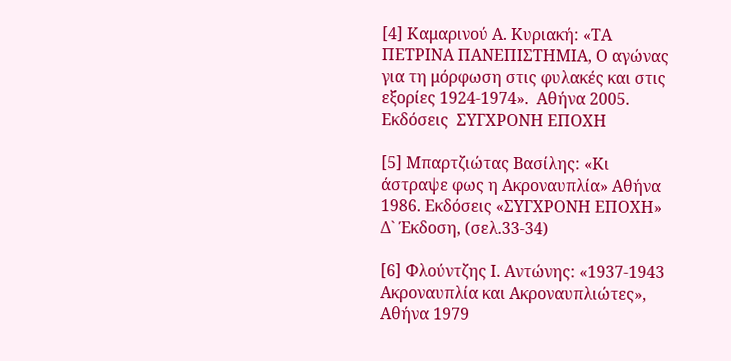[4] Καμαρινού Α. Κυριακή: «ΤΑ ΠΕΤΡΙΝΑ ΠΑΝΕΠΙΣΤΗΜΙΑ, Ο αγώνας για τη μόρφωση στις φυλακές και στις εξορίες 1924-1974».  Αθήνα 2005. Εκδόσεις  ΣΥΓΧΡΟΝΗ ΕΠΟΧΗ

[5] Μπαρτζιώτας Βασίλης: «Κι άστραψε φως η Ακροναυπλία» Αθήνα 1986. Εκδόσεις «ΣΥΓΧΡΟΝΗ ΕΠΟΧΗ»  Δ` Έκδοση, (σελ.33-34)

[6] Φλούντζης Ι. Αντώνης: «1937-1943 Ακροναυπλία και Ακροναυπλιώτες», Αθήνα 1979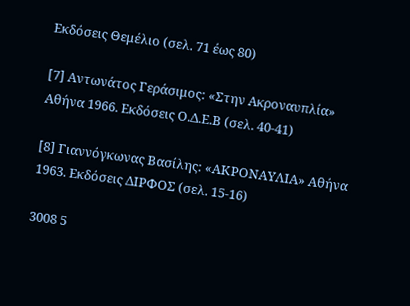Εκδόσεις Θεμέλιο (σελ. 71 έως 80)

[7] Αντωνάτος Γεράσιμος: «Στην Ακροναυπλία» Αθήνα 1966. Εκδόσεις Ο.Δ.Ε.Β (σελ. 40-41)

[8] Γιαννόγκωνας Βασίλης: «ΑΚΡΟΝΑΥΛΙΑ» Αθήνα 1963. Εκδόσεις ΔΙΡΦΟΣ (σελ. 15-16)

3008 5